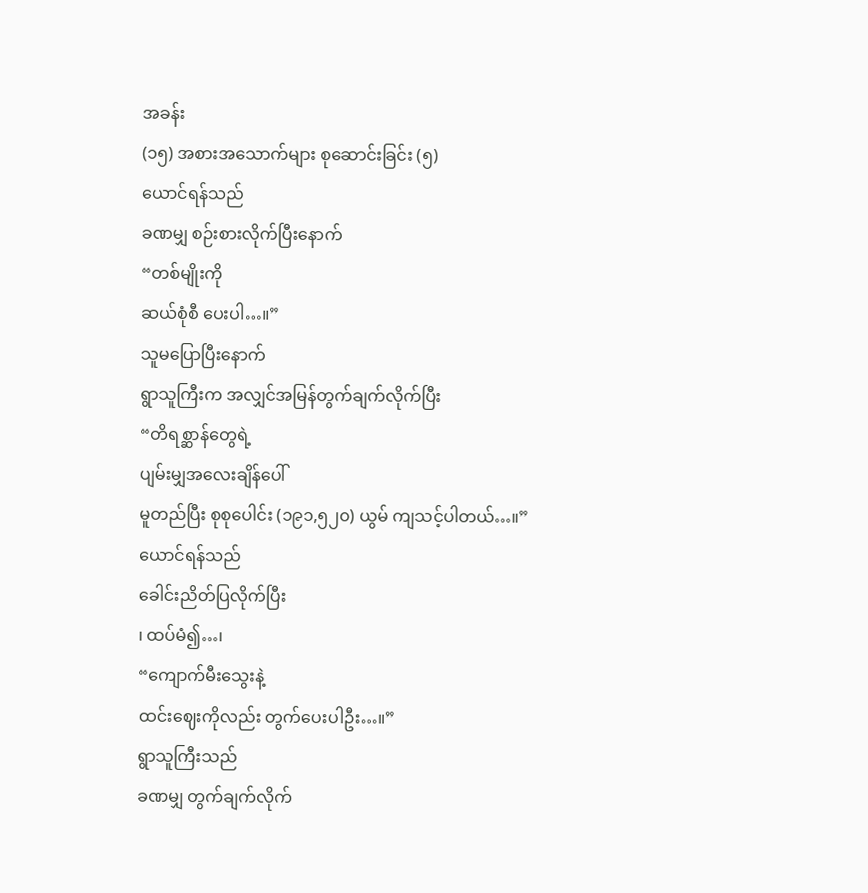အခန်း
(၁၅) အစားအသောက်များ စုဆောင်းခြင်း (၅)
ယောင်ရန်သည်
ခဏမျှ စဉ်းစားလိုက်ပြီးနောက်
“တစ်မျိုးကို
ဆယ်စုံစီ ပေးပါ…။”
သူမပြောပြီးနောက်
ရွာသူကြီးက အလျှင်အမြန်တွက်ချက်လိုက်ပြီး
“တိရစ္ဆာန်တွေရဲ့
ပျမ်းမျှအလေးချိန်ပေါ်
မူတည်ပြီး စုစုပေါင်း (၁၉၁,၅၂၀) ယွမ် ကျသင့်ပါတယ်…။”
ယောင်ရန်သည်
ခေါင်းညိတ်ပြလိုက်ပြီး
၊ ထပ်မံ၍…၊
“ကျောက်မီးသွေးနဲ့
ထင်းဈေးကိုလည်း တွက်ပေးပါဦး…။”
ရွာသူကြီးသည်
ခဏမျှ တွက်ချက်လိုက်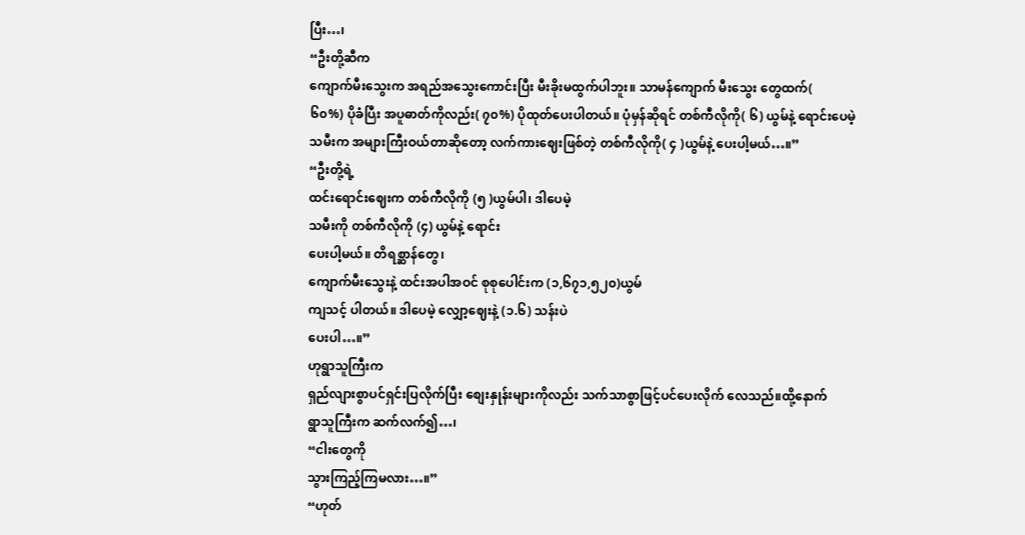ပြီး…၊
“ဦးတို့ဆီက
ကျောက်မီးသွေးက အရည်အသွေးကောင်းပြီး မီးခိုးမထွက်ပါဘူး။ သာမန်ကျောက် မီးသွေး တွေထက်(
၆၀%) ပိုခံပြီး အပူဓာတ်ကိုလည်း( ၇၀%) ပိုထုတ်ပေးပါတယ်။ ပုံမှန်ဆိုရင် တစ်ကီလိုကို( ၆) ယွမ်နဲ့ ရောင်းပေမဲ့
သမီးက အများကြီးဝယ်တာဆိုတော့ လက်ကားဈေးဖြစ်တဲ့ တစ်ကီလိုကို( ၄ )ယွမ်နဲ့ ပေးပါ့မယ်…။”
“ဦးတို့ရဲ့
ထင်းရောင်းဈေးက တစ်ကီလိုကို (၅ )ယွမ်ပါ၊ ဒါပေမဲ့
သမီးကို တစ်ကီလိုကို (၄) ယွမ်နဲ့ ရောင်း
ပေးပါ့မယ်။ တိရစ္ဆာန်တွေ၊
ကျောက်မီးသွေးနဲ့ ထင်းအပါအဝင် စုစုပေါင်းက (၁,၆၇၁,၅၂၀)ယွမ်
ကျသင့် ပါတယ်။ ဒါပေမဲ့ လျှော့ဈေးနဲ့ (၁.၆) သန်းပဲ
ပေးပါ…။”
ဟုရွာသူကြီးက
ရှည်လျားစွာပင်ရှင်းပြလိုက်ပြီး စျေးနှုန်းများကိုလည်း သက်သာစွာဖြင့်ပင်ပေးလိုက် လေသည်။ထို့နောက်
ရွာသူကြီးက ဆက်လက်၍…၊
“ငါးတွေကို
သွားကြည့်ကြမလား…။”
“ဟုတ်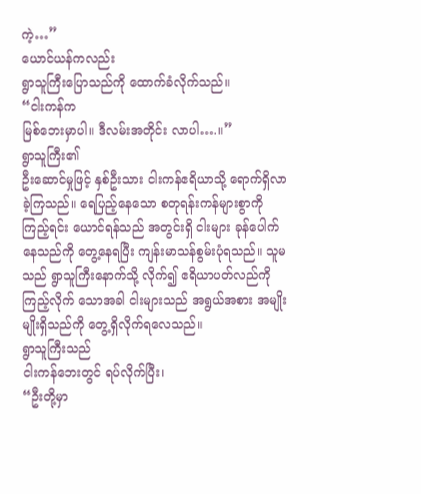ကဲ့…”
ယောင်ယန်ကလည်း
ရွာသူကြီးပြောသည်ကို ထောက်ခံလိုက်သည်။
“ငါးကန်က
မြစ်ဘေးမှာပါ။ ဒီလမ်းအတိုင်း လာပါ….။”
ရွာသူကြီး၏
ဦးဆောင်မှုဖြင့် နှစ်ဦးသား ငါးကန်ဧရိယာသို့ ရောက်ရှိလာခဲ့ကြသည်။ ရေပြည့်နေသော စတုရန်းကန်များစွာကို ကြည့်ရင်း ယောင်ရန်သည် အတွင်းရှိ ငါးများ ခုန်ပေါက်နေသည်ကို တွေ့နေရပြီး ကျန်းမာသန်စွမ်းပုံရသည်။ သူမသည် ရွာသူကြီးနောက်သို့ လိုက်၍ ဧရိယာပတ်လည်ကို ကြည့်လိုက် သောအခါ ငါးများသည် အရွယ်အစား အမျိုးမျိုးရှိသည်ကို တွေ့ရှိလိုက်ရလေသည်။
ရွာသူကြီးသည်
ငါးကန်ဘေးတွင် ရပ်လိုက်ပြီး၊
“ဦးတို့မှာ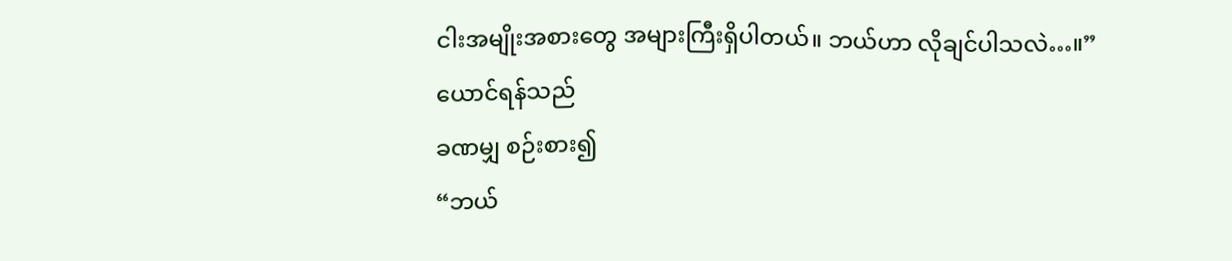ငါးအမျိုးအစားတွေ အများကြီးရှိပါတယ်။ ဘယ်ဟာ လိုချင်ပါသလဲ…။”
ယောင်ရန်သည်
ခဏမျှ စဉ်းစား၍
“ဘယ်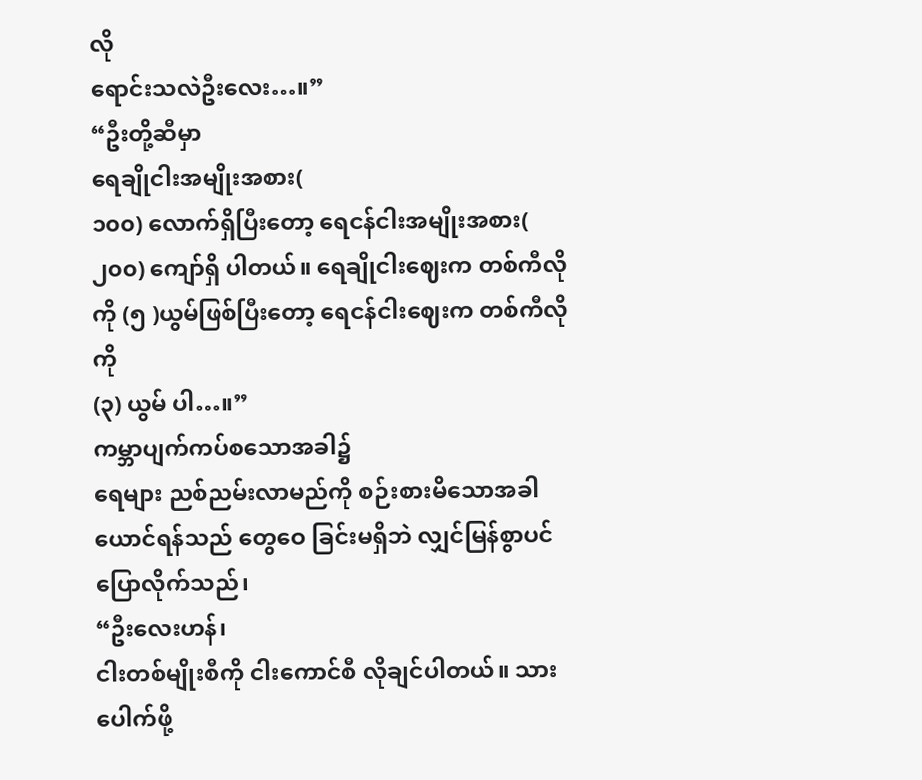လို
ရောင်းသလဲဦးလေး…။”
“ဦးတို့ဆီမှာ
ရေချိုငါးအမျိုးအစား(
၁၀၀) လောက်ရှိပြီးတော့ ရေငန်ငါးအမျိုးအစား( ၂၀၀) ကျော်ရှိ ပါတယ်။ ရေချိုငါးဈေးက တစ်ကီလိုကို (၅ )ယွမ်ဖြစ်ပြီးတော့ ရေငန်ငါးဈေးက တစ်ကီလိုကို
(၃) ယွမ် ပါ…။”
ကမ္ဘာပျက်ကပ်စသောအခါ၌
ရေများ ညစ်ညမ်းလာမည်ကို စဉ်းစားမိသောအခါ ယောင်ရန်သည် တွေဝေ ခြင်းမရှိဘဲ လျှင်မြန်စွာပင်ပြောလိုက်သည်၊
“ဦးလေးဟန်၊
ငါးတစ်မျိုးစီကို ငါးကောင်စီ လိုချင်ပါတယ်။ သားပေါက်ဖို့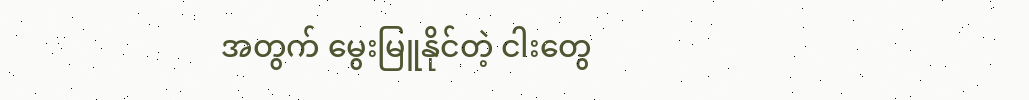အတွက် မွေးမြူနိုင်တဲ့ ငါးတွေ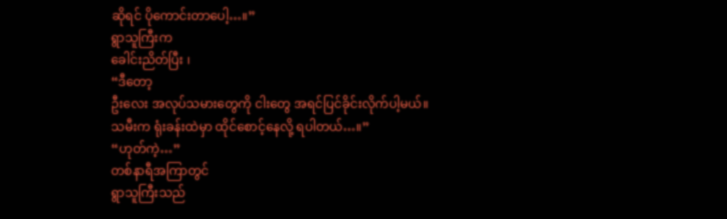ဆိုရင် ပိုကောင်းတာပေါ့…။”
ရွာသူကြီးက
ခေါင်းညိတ်ပြီး ၊
“ဒီတော့
ဦးလေး အလုပ်သမားတွေကို ငါးတွေ အရင်ပြင်ခိုင်းလိုက်ပါ့မယ်။
သမီးက ရုံးခန်းထဲမှာ ထိုင်စောင့်နေလို့ ရပါတယ်…။”
“ဟုတ်ကဲ့…”
တစ်နာရီအကြာတွင်
ရွာသူကြီးသည်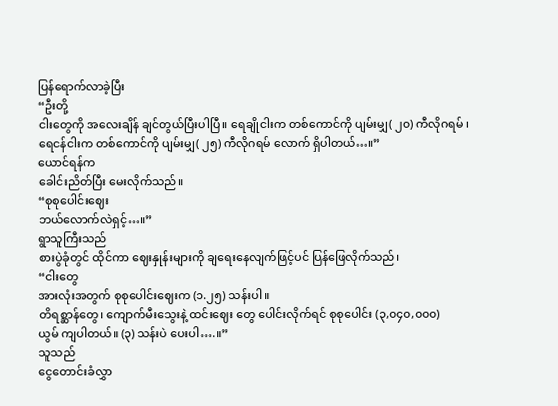ပြန်ရောက်လာခဲ့ပြီး
“ဦးတို့
ငါးတွေကို အလေးချိန် ချင်တွယ်ပြီးပါပြီ။ ရေချိုငါးက တစ်ကောင်ကို ပျမ်းမျှ( ၂၀) ကီလိုဂရမ် ၊ ရေငန်ငါးက တစ်ကောင်ကို ပျမ်းမျှ( ၂၅) ကီလိုဂရမ် လောက် ရှိပါတယ်…။”
ယောင်ရန်က
ခေါင်းညိတ်ပြီး မေးလိုက်သည်။
“စုစုပေါင်းဈေး
ဘယ်လောက်လဲရှင့်…။”
ရွာသူကြီးသည်
စားပွဲခုံတွင် ထိုင်ကာ ဈေးနှုန်းများကို ချရေးနေလျက်ဖြင့်ပင် ပြန်ဖြေလိုက်သည်၊
“ငါးတွေ
အားလုံးအတွက် စုစုပေါင်းဈေးက (၁.၂၅) သန်းပါ။
တိရစ္ဆာန်တွေ၊ ကျောက်မီးသွေးနဲ့ ထင်းဈေး တွေ ပေါင်းလိုက်ရင် စုစုပေါင်း (၃,၀၄၀,၀၀၀)
ယွမ် ကျပါတယ်။ (၃) သန်းပဲ ပေးပါ….။”
သူသည်
ငွေတောင်းခံလွှာ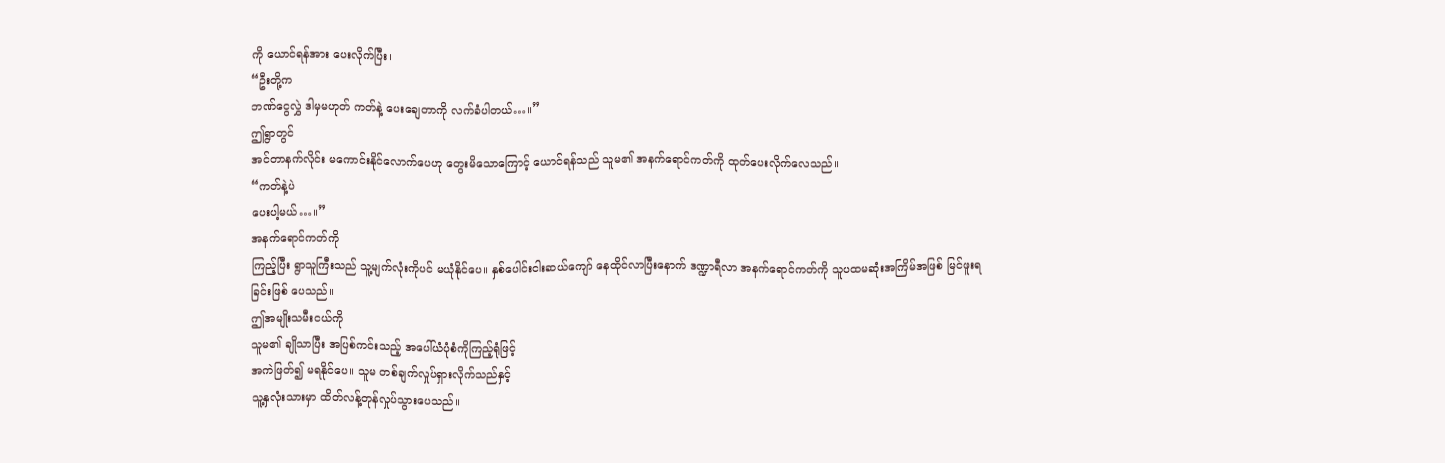ကို ယောင်ရန်အား ပေးလိုက်ပြီး၊
“ဦးတို့က
ဘဏ်ငွေလွှဲ ဒါမှမဟုတ် ကတ်နဲ့ ပေးချေတာကို လက်ခံပါတယ်…။”
ဤရွာတွင်
အင်တာနက်လိုင်း မကောင်းနိုင်လောက်ပေဟု တွေးမိသောကြောင့် ယောင်ရန်သည် သူမ၏ အနက်ရောင်ကတ်ကို ထုတ်ပေးလိုက်လေသည်။
“ကတ်နဲ့ပဲ
ပေးပါ့မယ်…။”
အနက်ရောင်ကတ်ကို
ကြည့်ပြီး ရွာသူကြီးသည် သူ့မျက်လုံးကိုပင် မယုံနိုင်ပေ။ နှစ်ပေါင်းငါးဆယ်ကျော် နေထိုင်လာပြီးနောက် ဒဏ္ဍာရီလာ အနက်ရောင်ကတ်ကို သူပထမဆုံးအကြိမ်အဖြစ် မြင်ဖူးရခြင်းဖြစ် ပေသည်။
ဤအမျိုးသမီးငယ်ကို
သူမ၏ ချိုသာပြီး အပြစ်ကင်းသည့် အပေါ်ယံပုံစံကိုကြည့်ရုံဖြင့်
အကဲဖြတ်၍ မရနိုင်ပေ။ သူမ တစ်ချက်လှုပ်ရှားလိုက်သည်နှင့်
သူ့နှလုံးသားမှာ ထိတ်လန့်တုန်လှုပ်သွားပေသည်။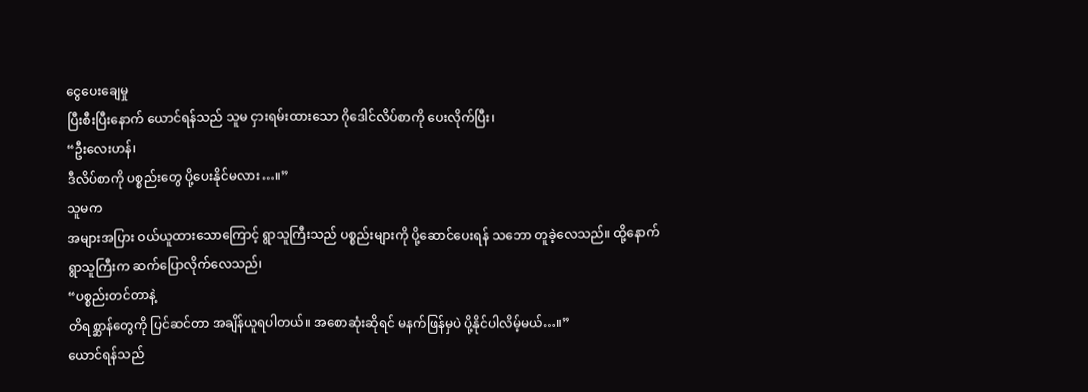ငွေပေးချေမှု
ပြီးစီးပြီးနောက် ယောင်ရန်သည် သူမ ငှားရမ်းထားသော ဂိုဒေါင်လိပ်စာကို ပေးလိုက်ပြီး၊
“ဦးလေးဟန်၊
ဒီလိပ်စာကို ပစ္စည်းတွေ ပို့ပေးနိုင်မလား…။”
သူမက
အများအပြား ဝယ်ယူထားသောကြောင့် ရွာသူကြီးသည် ပစ္စည်းများကို ပို့ဆောင်ပေးရန် သဘော တူခဲ့လေသည်။ ထို့နောက်
ရွာသူကြီးက ဆက်ပြောလိုက်လေသည်၊
“ပစ္စည်းတင်တာနဲ့
တိရစ္ဆာန်တွေကို ပြင်ဆင်တာ အချိန်ယူရပါတယ်။ အစောဆုံးဆိုရင် မနက်ဖြန်မှပဲ ပို့နိုင်ပါလိမ့်မယ်…။”
ယောင်ရန်သည်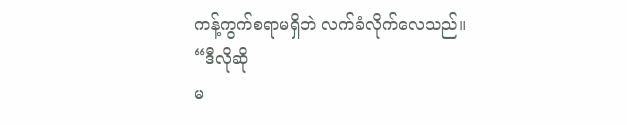ကန့်ကွက်စရာမရှိဘဲ လက်ခံလိုက်လေသည်။
“ဒီလိုဆို
မ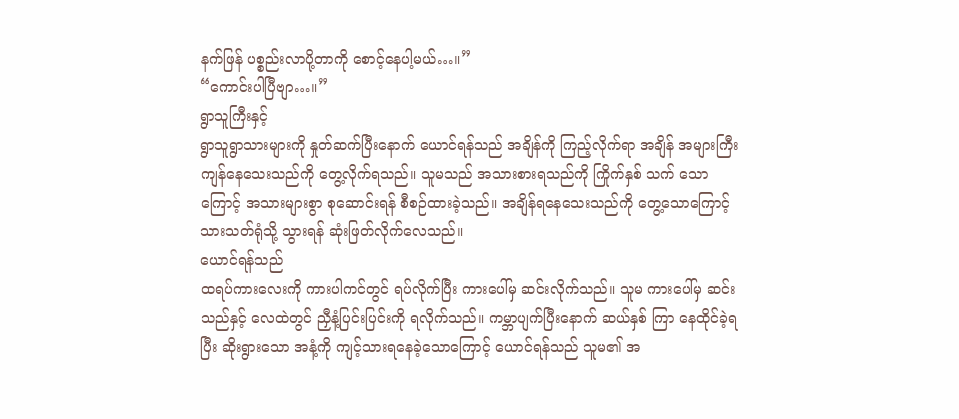နက်ဖြန် ပစ္စည်းလာပို့တာကို စောင့်နေပါ့မယ်…။”
“ကောင်းပါပြီဗျာ…။”
ရွာသူကြီးနှင့်
ရွာသူရွာသားများကို နှုတ်ဆက်ပြီးနောက် ယောင်ရန်သည် အချိန်ကို ကြည့်လိုက်ရာ အချိန် အများကြီး ကျန်နေသေးသည်ကို တွေ့လိုက်ရသည်။ သူမသည် အသားစားရသည်ကို ကြိုက်နှစ် သက် သောကြောင့် အသားများစွာ စုဆောင်းရန် စီစဉ်ထားခဲ့သည်။ အချိန်ရနေသေးသည်ကို တွေ့သောကြောင့် သားသတ်ရုံသို့ သွားရန် ဆုံးဖြတ်လိုက်လေသည်။
ယောင်ရန်သည်
ထရပ်ကားလေးကို ကားပါကင်တွင် ရပ်လိုက်ပြီး ကားပေါ်မှ ဆင်းလိုက်သည်။ သူမ ကားပေါ်မှ ဆင်းသည်နှင့် လေထဲတွင် ညှီနံ့ပြင်းပြင်းကို ရလိုက်သည်။ ကမ္ဘာပျက်ပြီးနောက် ဆယ်နှစ် ကြာ နေထိုင်ခဲ့ရပြီး ဆိုးရွားသော အနံ့ကို ကျင့်သားရနေခဲ့သောကြောင့် ယောင်ရန်သည် သူမ၏ အ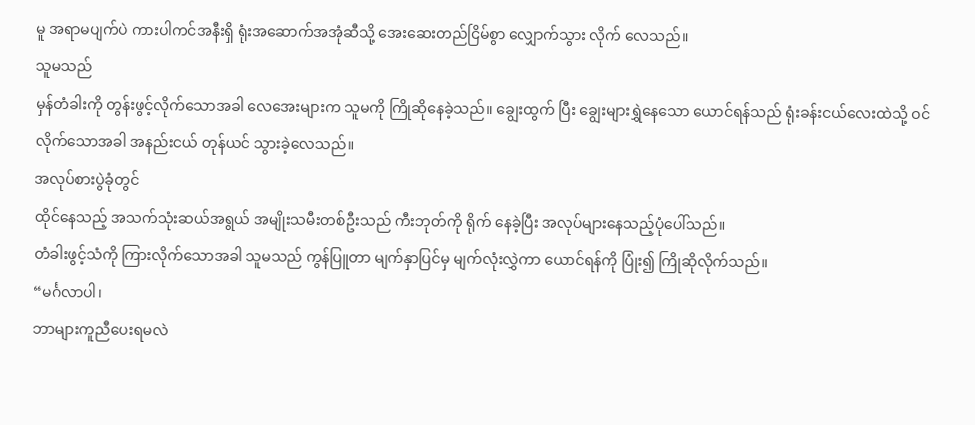မူ အရာမပျက်ပဲ ကားပါကင်အနီးရှိ ရုံးအဆောက်အအုံဆီသို့ အေးဆေးတည်ငြိမ်စွာ လျှောက်သွား လိုက် လေသည်။
သူမသည်
မှန်တံခါးကို တွန်းဖွင့်လိုက်သောအခါ လေအေးများက သူမကို ကြိုဆိုနေခဲ့သည်။ ချွေးထွက် ပြီး ချွေးများရွှဲနေသော ယောင်ရန်သည် ရုံးခန်းငယ်လေးထဲသို့ ဝင်လိုက်သောအခါ အနည်းငယ် တုန်ယင် သွားခဲ့လေသည်။
အလုပ်စားပွဲခုံတွင်
ထိုင်နေသည့် အသက်သုံးဆယ်အရွယ် အမျိုးသမီးတစ်ဦးသည် ကီးဘုတ်ကို ရိုက် နေခဲ့ပြီး အလုပ်များနေသည့်ပုံပေါ်သည်။
တံခါးဖွင့်သံကို ကြားလိုက်သောအခါ သူမသည် ကွန်ပြူတာ မျက်နှာပြင်မှ မျက်လုံးလွှဲကာ ယောင်ရန်ကို ပြုံး၍ ကြိုဆိုလိုက်သည်။
“မင်္ဂလာပါ၊
ဘာများကူညီပေးရမလဲ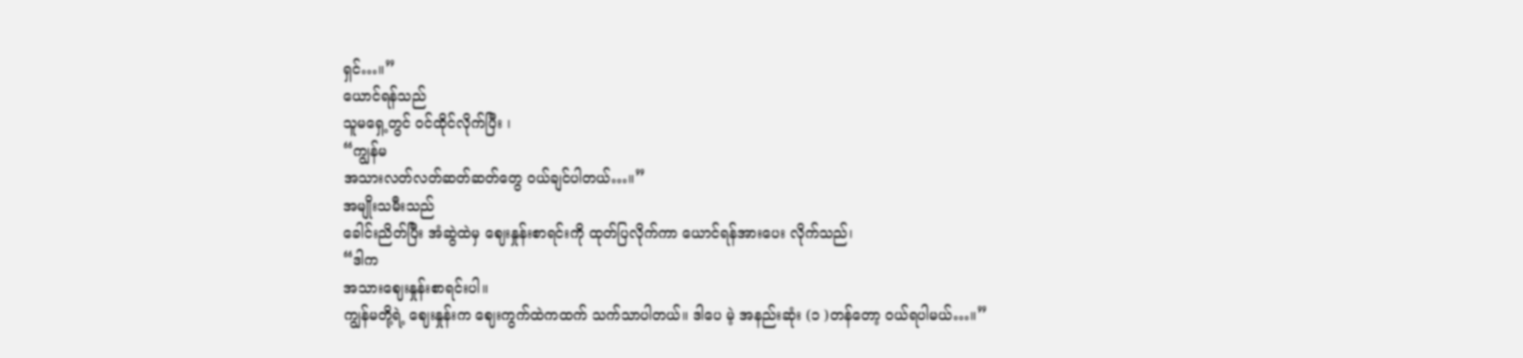ရှင်…။”
ယောင်ရန်သည်
သူမရှေ့တွင် ဝင်ထိုင်လိုက်ပြီး ၊
“ကျွန်မ
အသားလတ်လတ်ဆတ်ဆတ်တွေ ဝယ်ချင်ပါတယ်…။”
အမျိုးသမီးသည်
ခေါင်းညိတ်ပြီး အံဆွဲထဲမှ ဈေးနှုန်းစာရင်းကို ထုတ်ပြလိုက်ကာ ယောင်ရန်အားပေး လိုက်သည်၊
“ဒါက
အသားဈေးနှုန်းစာရင်းပါ။
ကျွန်မတို့ရဲ့ ဈေးနှုန်းက ဈေးကွက်ထဲကထက် သက်သာပါတယ်။ ဒါပေ မဲ့ အနည်းဆုံး (၁ )တန်တော့ ဝယ်ရပါမယ်…။”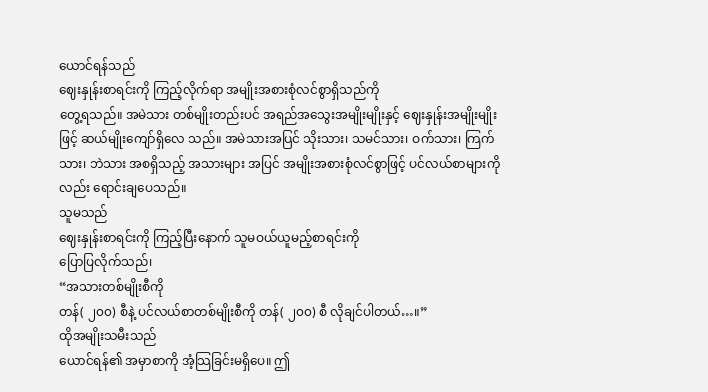ယောင်ရန်သည်
ဈေးနှုန်းစာရင်းကို ကြည့်လိုက်ရာ အမျိုးအစားစုံလင်စွာရှိသည်ကို
တွေ့ရသည်။ အမဲသား တစ်မျိုးတည်းပင် အရည်အသွေးအမျိုးမျိုးနှင့် ဈေးနှုန်းအမျိုးမျိုးဖြင့် ဆယ်မျိုးကျော်ရှိလေ သည်။ အမဲသားအပြင် သိုးသား၊ သမင်သား၊ ဝက်သား၊ ကြက်သား၊ ဘဲသား အစရှိသည့် အသားများ အပြင် အမျိုးအစားစုံလင်စွာဖြင့် ပင်လယ်စာများကိုလည်း ရောင်းချပေသည်။
သူမသည်
ဈေးနှုန်းစာရင်းကို ကြည့်ပြီးနောက် သူမဝယ်ယူမည့်စာရင်းကို
ပြောပြလိုက်သည်၊
“အသားတစ်မျိုးစီကို
တန်( ၂၀၀) စီနဲ့ ပင်လယ်စာတစ်မျိုးစီကို တန်( ၂၀၀) စီ လိုချင်ပါတယ်…။”
ထိုအမျိုးသမီးသည်
ယောင်ရန်၏ အမှာစာကို အံ့သြခြင်းမရှိပေ။ ဤ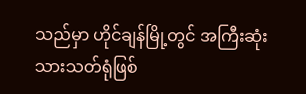သည်မှာ ဟိုင်ချန်မြို့တွင် အကြီးဆုံးသားသတ်ရုံဖြစ်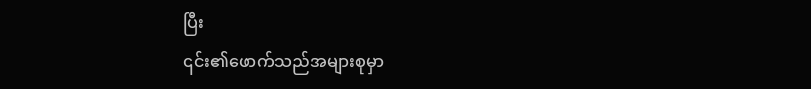ပြီး
၎င်း၏ဖောက်သည်အများစုမှာ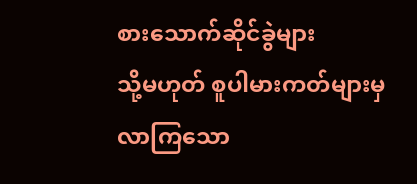စားသောက်ဆိုင်ခွဲများ
သို့မဟုတ် စူပါမားကတ်များမှ လာကြသော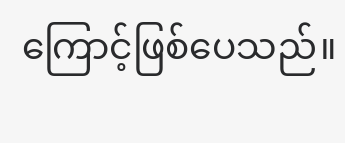ကြောင့်ဖြစ်ပေသည်။